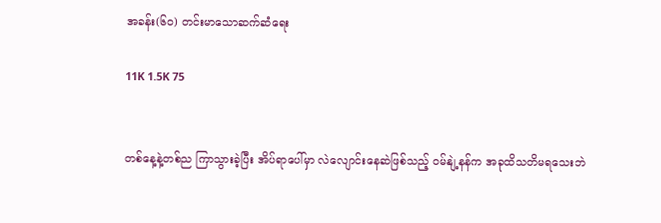အခန်း(၆၀) တင်းမာသောဆက်ဆံရေး

11K 1.5K 75


တစ်နေ့နဲ့တစ်ည ကြာသွားခဲ့ပြီး အိပ်ရာပေါ်မှာ လဲလျောင်းနေဆဲဖြစ်သည့် ဝမ်နျဲ့နန်က အခုထိသတိမရသေးဘဲ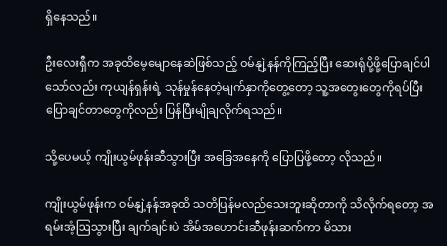ရှိနေသည်။

ဦးလေးရှီက အခုထိမေ့မျောနေဆဲဖြစ်သည့် ဝမ်နျဲ့နန်ကိုကြည့်ပြီး ဆေးရုံပို့ဖို့ပြောချင်ပါသော်လည်း ကုယျန်ရှန်းရဲ့ သုန်မှုန်နေတဲ့မျက်နှာကိုတွေ့တော့ သူ့အတွေးတွေကိုရပ်ပြီး ပြောချင်တာတွေကိုလည်း ပြန်ပြီးမျိုချလိုက်ရသည်။

သို့ပေမယ့် ကျိုးယွမ်ဖုန်းဆီသွားပြီး အခြေအနေကို ပြောပြဖို့တော့ လိုသည်။

ကျိုးယွမ်ဖုန်းက ဝမ်နျဲ့နန်အခုထိ သတိပြန်မလည်သေးဘူးဆိုတာကို သိလိုက်ရတော့ အရမ်းအံ့ဩသွားပြီး ချက်ချင်းပဲ အိမ်အဟောင်းဆီဖုန်းဆက်ကာ မိသား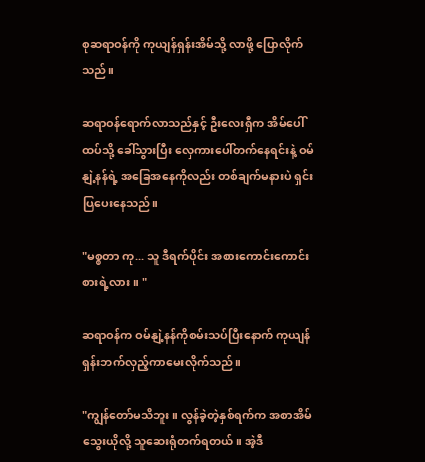စုဆရာဝန်ကို ကုယျန်ရှန်းအိမ်သို့ လာဖို့ ပြောလိုက်သည်။

ဆရာဝန်ရောက်လာသည်နှင့် ဦးလေးရှီက အိမ်ပေါ်ထပ်သို့ ခေါ်သွားပြီး လှေကားပေါ်တက်နေရင်းနဲ့ ဝမ်နျဲ့နန်ရဲ့ အခြေအနေကိုလည်း တစ်ချက်မနားပဲ ရှင်းပြပေးနေသည်။

"မစ္စတာ ကု... သူ ဒီရက်ပိုင်း အစားကောင်းကောင်းစားရဲ့လား။ "

ဆရာဝန်က ဝမ်နျဲ့နန်ကိုစမ်းသပ်ပြီးနောက် ကုယျန်ရှန်းဘက်လှည့်ကာမေးလိုက်သည်။

"ကျွန်တော်မသိဘူး။ လွန်ခဲ့တဲ့နှစ်ရက်က အစာအိမ်သွေးယိုလို့ သူဆေးရုံတက်ရတယ်။ အဲ့ဒီ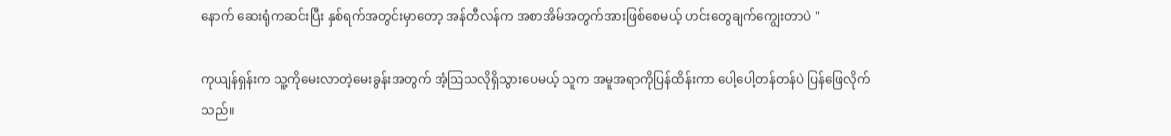နောက် ဆေးရုံကဆင်းပြီး နှစ်ရက်အတွင်းမှာတော့ အန်တီလန်က အစာအိမ်အတွက်အားဖြစ်စေမယ့် ဟင်းတွေချက်ကျွေးတာပဲ "

ကုယျန်ရှန်းက သူ့ကိုမေးလာတဲ့မေးခွန်းအတွက် အံ့ဩသလိုရှိသွားပေမယ့် သူက အမူအရာကိုပြန်ထိန်းကာ ပေါ့ပေါ့တန်တန်ပဲ ပြန်ဖြေလိုက်သည်။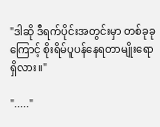"ဒါဆို ဒီရက်ပိုင်းအတွင်းမှာ တစ်ခုခုကြောင့် စိုးရိမ်ပူပန်နေရတာမျိုးရော ရှိလား။"

"....."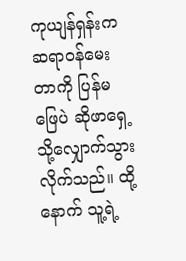ကုယျန်ရှန်းက ဆရာဝန်မေးတာကို ပြန်မဖြေပဲ ဆိုဖာရှေ့သို့လျှောက်သွားလိုက်သည်။ ထို့နောက် သူ့ရဲ့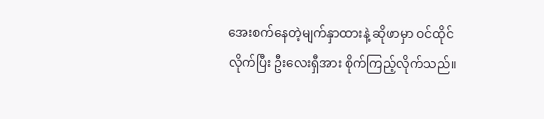အေးစက်နေတဲ့မျက်နှာထားနဲ့ ဆိုဖာမှာ ဝင်ထိုင်လိုက်ပြီး ဦးလေးရှီအား စိုက်ကြည့်လိုက်သည်။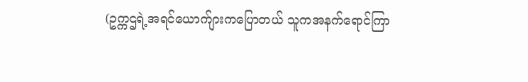(ဥက္ကဌရဲ့အရင်ယောက်ျားကပြောတယ် သူကအနက်ရောင်ကြာ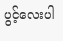ပွင့်လေးပါ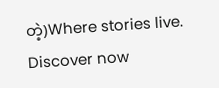တဲ့)Where stories live. Discover now